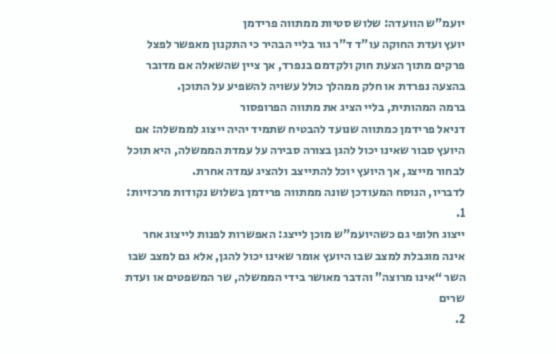יועמ"ש הוועדה: שלוש סטיות ממתווה פרידמן
יועץ ועדת החוקה עו"ד ד"ר גור בליי הבהיר כי התקנון מאפשר לפצל פרקים מתוך הצעת חוק ולקדמם בנפרד, אך ציין שהשאלה אם מדובר בהצעה נפרדת או חלק ממהלך כולל עשויה להשפיע על התוכן.
ברמה המהותית, בליי הציג את מתווה הפרופסור
דניאל פרידמן כמתווה שנועד להבטיח שתמיד יהיה ייצוג לממשלה: אם היועץ סבור שאינו יכול להגן בצורה סבירה על עמדת הממשלה, היא תוכל לבחור מייצג, אך היועץ יוכל להתייצב ולהציג עמדה אחרת.
לדבריו, הנוסח המעודכן שונה ממתווה פרידמן בשלוש נקודות מרכזיות:
1.
ייצוג חלופי גם כשהיועמ"ש מוכן לייצג: האפשרות לפנות לייצוג אחר אינה מוגבלת למצב שבו היועץ אומר שאינו יכול להגן, אלא גם למצב שבו השר “אינו מרוצה” והדבר מאושר בידי הממשלה, שר המשפטים או ועדת שרים
2.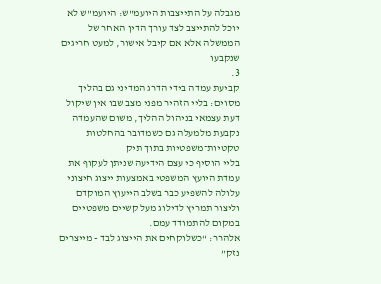מגבלה על התייצבות היועמ"ש: היועמ"ש לא יוכל להתייצב לצד עורך הדין האחר של הממשלה אלא אם קיבל אישור, למעט חריגים שנקבעו
3.
קביעת עמדה בידי הדרג המדיני גם בהליך מסוים: בליי הזהיר מפני מצב שבו אין שיקול דעת עצמאי בניהול ההליך, משום שהעמדה נקבעת מלמעלה גם כשמדובר בהחלטות טקטיות־משפטיות בתוך תיק
בליי הוסיף כי עצם הידיעה שניתן לעקוף את עמדת היועץ המשפטי באמצעות ייצוג חיצוני עלולה להשפיע כבר בשלב הייעוץ המוקדם וליצור תמריץ לדילוג מעל קשיים משפטיים במקום להתמודד עמם.
אלהרר: “כשלוקחים את הייצוג לבד - מייצרים נזק”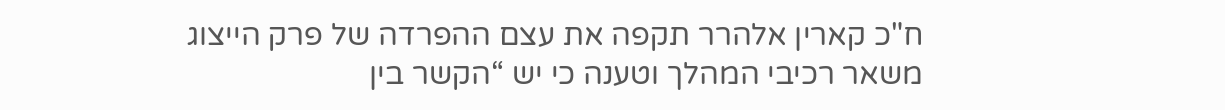ח"כ קארין אלהרר תקפה את עצם ההפרדה של פרק הייצוג משאר רכיבי המהלך וטענה כי יש “הקשר בין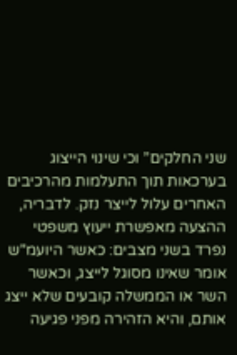שני החלקים” וכי שינוי הייצוג בערכאות תוך התעלמות מהרכיבים האחרים עלול לייצר נזק. לדבריה, ההצעה מאפשרת ייעוץ משפטי נפרד בשני מצבים: כאשר היועמ"ש אומר שאינו מסוגל לייצג, וכאשר השר או הממשלה קובעים שלא ייצג אותם, והיא הזהירה מפני פגיעה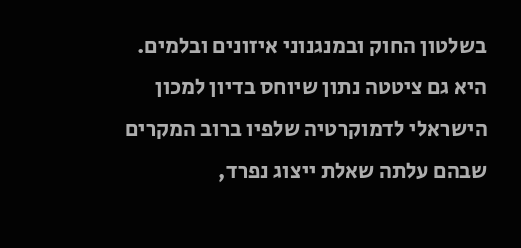בשלטון החוק ובמנגנוני איזונים ובלמים. היא גם ציטטה נתון שיוחס בדיון למכון הישראלי לדמוקרטיה שלפיו ברוב המקרים שבהם עלתה שאלת ייצוג נפרד,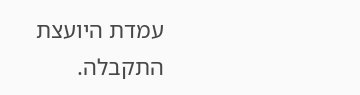עמדת היועצת התקבלה.